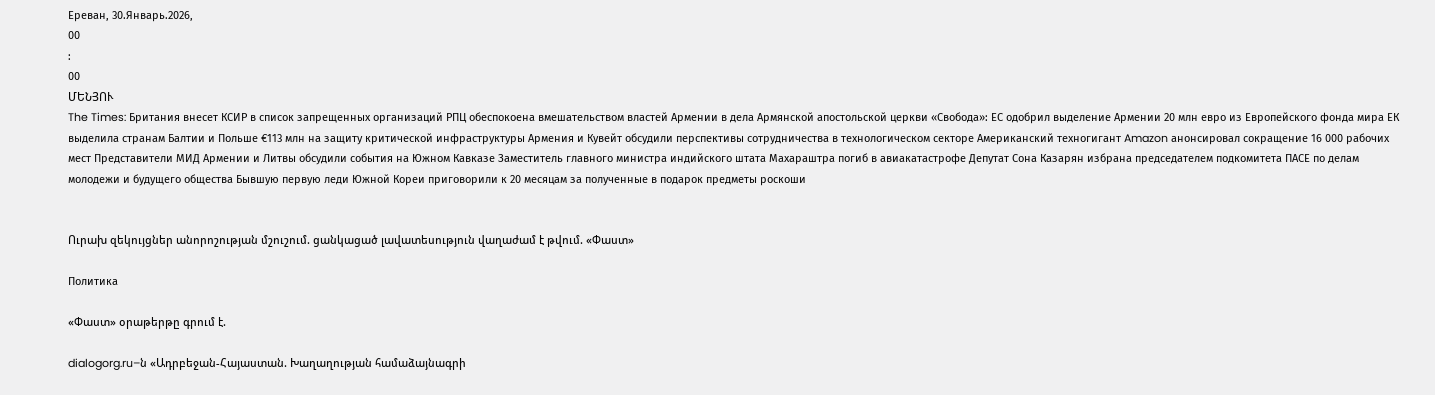Ереван, 30.Январь.2026,
00
:
00
ՄԵՆՅՈՒ
The Times: Британия внесет КСИР в список запрещенных организаций РПЦ обеспокоена вмешательством властей Армении в дела Армянской апостольской церкви «Свобода»: ЕС одобрил выделение Армении 20 млн евро из Европейского фонда мира ЕК выделила странам Балтии и Польше €113 млн на защиту критической инфраструктуры Армения и Кувейт обсудили перспективы сотрудничества в технологическом секторе Американский техногигант Amazon анонсировал сокращение 16 000 рабочих мест Представители МИД Армении и Литвы обсудили события на Южном Кавказе Заместитель главного министра индийского штата Махараштра погиб в авиакатастрофе Депутат Сона Казарян избрана председателем подкомитета ПАСЕ по делам молодежи и будущего общества Бывшую первую леди Южной Кореи приговорили к 20 месяцам за полученные в подарок предметы роскоши


Ուրախ զեկույցներ անորոշության մշուշում. ցանկացած լավատեսություն վաղաժամ է թվում. «Փաստ»

Политика

«Փաստ» օրաթերթը գրում է.

dialogorg.ru–ն «Ադրբեջան-Հայաստան. Խաղաղության համաձայնագրի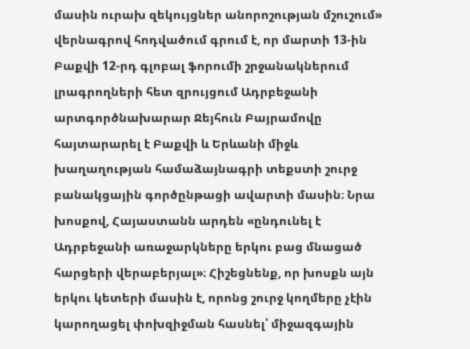մասին ուրախ զեկույցներ անորոշության մշուշում» վերնագրով հոդվածում գրում է, որ մարտի 13-ին Բաքվի 12-րդ գլոբալ ֆորումի շրջանակներում լրագրողների հետ զրույցում Ադրբեջանի արտգործնախարար Ջեյհուն Բայրամովը հայտարարել է Բաքվի և Երևանի միջև խաղաղության համաձայնագրի տեքստի շուրջ բանակցային գործընթացի ավարտի մասին։ Նրա խոսքով, Հայաստանն արդեն «ընդունել է Ադրբեջանի առաջարկները երկու բաց մնացած հարցերի վերաբերյալ»։ Հիշեցնենք, որ խոսքն այն երկու կետերի մասին է, որոնց շուրջ կողմերը չէին կարողացել փոխզիջման հասնել՝ միջազգային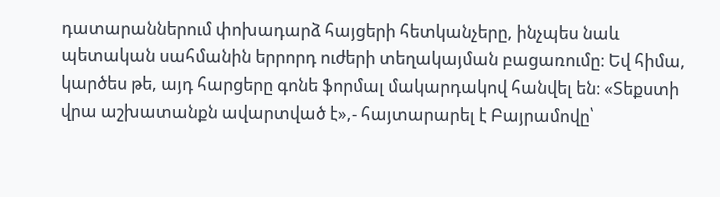դատարաններում փոխադարձ հայցերի հետկանչերը, ինչպես նաև պետական սահմանին երրորդ ուժերի տեղակայման բացառումը։ Եվ հիմա, կարծես թե, այդ հարցերը գոնե ֆորմալ մակարդակով հանվել են։ «Տեքստի վրա աշխատանքն ավարտված է»,- հայտարարել է Բայրամովը՝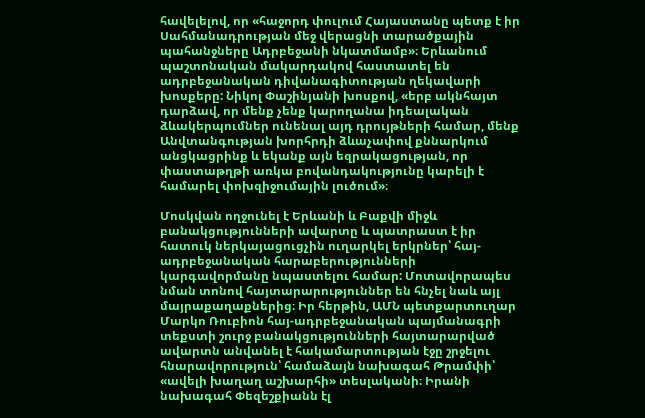հավելելով, որ «հաջորդ փուլում Հայաստանը պետք է իր Սահմանադրության մեջ վերացնի տարածքային պահանջները Ադրբեջանի նկատմամբ»։ Երևանում պաշտոնական մակարդակով հաստատել են ադրբեջանական դիվանագիտության ղեկավարի խոսքերը: Նիկոլ Փաշինյանի խոսքով, «երբ ակնհայտ դարձավ, որ մենք չենք կարողանա իդեալական ձևակերպումներ ունենալ այդ դրույթների համար, մենք Անվտանգության խորհրդի ձևաչափով քննարկում անցկացրինք և եկանք այն եզրակացության, որ փաստաթղթի առկա բովանդակությունը կարելի է համարել փոխզիջումային լուծում»։

Մոսկվան ողջունել է Երևանի և Բաքվի միջև բանակցությունների ավարտը և պատրաստ է իր հատուկ ներկայացուցչին ուղարկել երկրներ՝ հայ-ադրբեջանական հարաբերությունների կարգավորմանը նպաստելու համար: Մոտավորապես նման տոնով հայտարարություններ են հնչել նաև այլ մայրաքաղաքներից։ Իր հերթին, ԱՄՆ պետքարտուղար Մարկո Ռուբիոն հայ-ադրբեջանական պայմանագրի տեքստի շուրջ բանակցությունների հայտարարված ավարտն անվանել է հակամարտության էջը շրջելու հնարավորություն՝ համաձայն նախագահ Թրամփի՝ «ավելի խաղաղ աշխարհի» տեսլականի։ Իրանի նախագահ Փեզեշքիանն էլ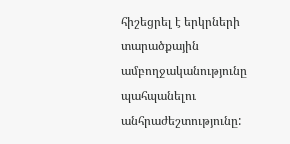հիշեցրել է երկրների տարածքային ամբողջականությունը պահպանելու անհրաժեշտությունը: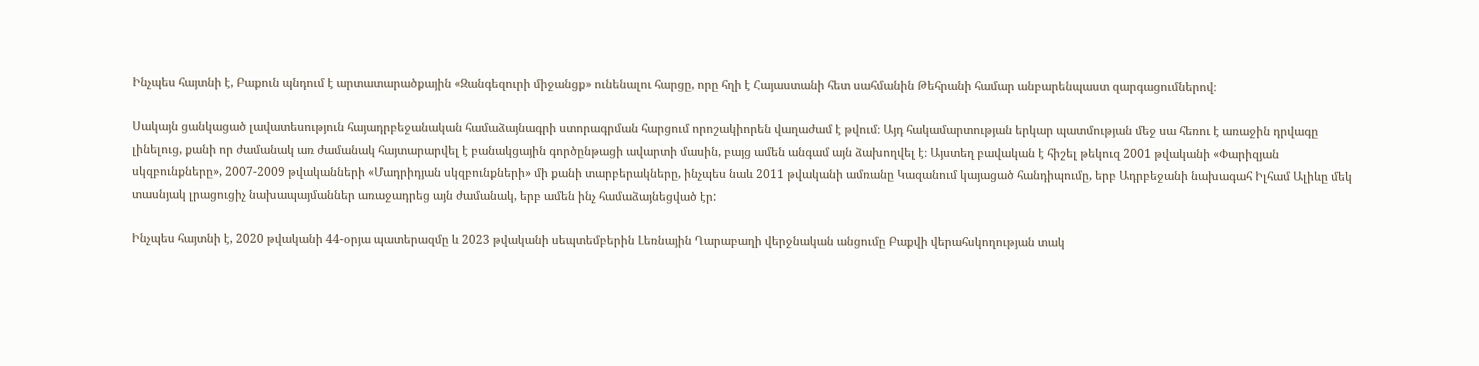Ինչպես հայտնի է, Բաքուն պնդում է արտատարածքային «Զանգեզուրի միջանցք» ունենալու հարցը, որը հղի է Հայաստանի հետ սահմանին Թեհրանի համար անբարենպաստ զարգացումներով։

Սակայն ցանկացած լավատեսություն հայադրբեջանական համաձայնագրի ստորագրման հարցում որոշակիորեն վաղաժամ է թվում։ Այդ հակամարտության երկար պատմության մեջ սա հեռու է առաջին դրվագը լինելուց, քանի որ ժամանակ առ ժամանակ հայտարարվել է բանակցային գործընթացի ավարտի մասին, բայց ամեն անգամ այն ձախողվել է։ Այստեղ բավական է հիշել թեկուզ 2001 թվականի «Փարիզյան սկզբունքները», 2007-2009 թվականների «Մադրիդյան սկզբունքների» մի քանի տարբերակները, ինչպես նաև 2011 թվականի ամռանը Կազանում կայացած հանդիպումը, երբ Ադրբեջանի նախագահ Իլհամ Ալիևը մեկ տասնյակ լրացուցիչ նախապայմաններ առաջադրեց այն ժամանակ, երբ ամեն ինչ համաձայնեցված էր:

Ինչպես հայտնի է, 2020 թվականի 44-օրյա պատերազմը և 2023 թվականի սեպտեմբերին Լեռնային Ղարաբաղի վերջնական անցումը Բաքվի վերահսկողության տակ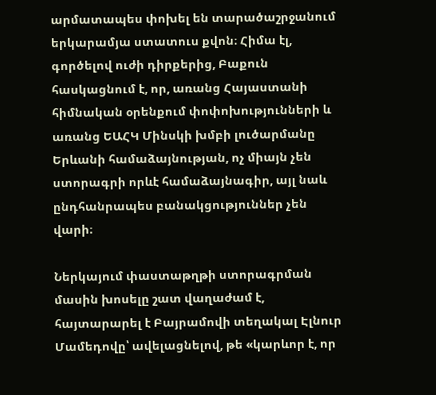արմատապես փոխել են տարածաշրջանում երկարամյա ստատուս քվոն։ Հիմա էլ, գործելով ուժի դիրքերից, Բաքուն հասկացնում է, որ, առանց Հայաստանի հիմնական օրենքում փոփոխությունների և առանց ԵԱՀԿ Մինսկի խմբի լուծարմանը Երևանի համաձայնության, ոչ միայն չեն ստորագրի որևէ համաձայնագիր, այլ նաև ընդհանրապես բանակցություններ չեն վարի։

Ներկայում փաստաթղթի ստորագրման մասին խոսելը շատ վաղաժամ է, հայտարարել է Բայրամովի տեղակալ Էլնուր Մամեդովը՝ ավելացնելով, թե «կարևոր է, որ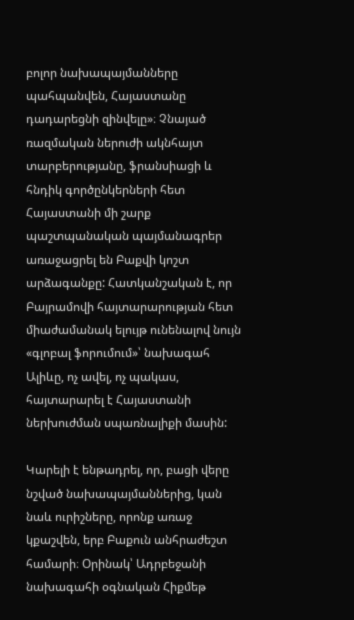բոլոր նախապայմանները պահպանվեն, Հայաստանը դադարեցնի զինվելը»։ Չնայած ռազմական ներուժի ակնհայտ տարբերությանը, ֆրանսիացի և հնդիկ գործընկերների հետ Հայաստանի մի շարք պաշտպանական պայմանագրեր առաջացրել են Բաքվի կոշտ արձագանքը: Հատկանշական է, որ Բայրամովի հայտարարության հետ միաժամանակ ելույթ ունենալով նույն «գլոբալ ֆորումում»՝ նախագահ Ալիևը, ոչ ավել, ոչ պակաս, հայտարարել է Հայաստանի ներխուժման սպառնալիքի մասին:

Կարելի է ենթադրել, որ, բացի վերը նշված նախապայմաններից, կան նաև ուրիշները, որոնք առաջ կքաշվեն, երբ Բաքուն անհրաժեշտ համարի։ Օրինակ՝ Ադրբեջանի նախագահի օգնական Հիքմեթ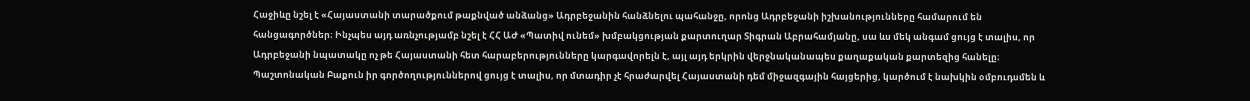Հաջիևը նշել է «Հայաստանի տարածքում թաքնված անձանց» Ադրբեջանին հանձնելու պահանջը, որոնց Ադրբեջանի իշխանությունները համարում են հանցագործներ։ Ինչպես այդ առնչությամբ նշել է ՀՀ ԱԺ «Պատիվ ունեմ» խմբակցության քարտուղար Տիգրան Աբրահամյանը, սա ևս մեկ անգամ ցույց է տալիս, որ Ադրբեջանի նպատակը ոչ թե Հայաստանի հետ հարաբերությունները կարգավորելն է, այլ այդ երկրին վերջնականապես քաղաքական քարտեզից հանելը։ Պաշտոնական Բաքուն իր գործողություններով ցույց է տալիս, որ մտադիր չէ հրաժարվել Հայաստանի դեմ միջազգային հայցերից, կարծում է նախկին օմբուդսմեն և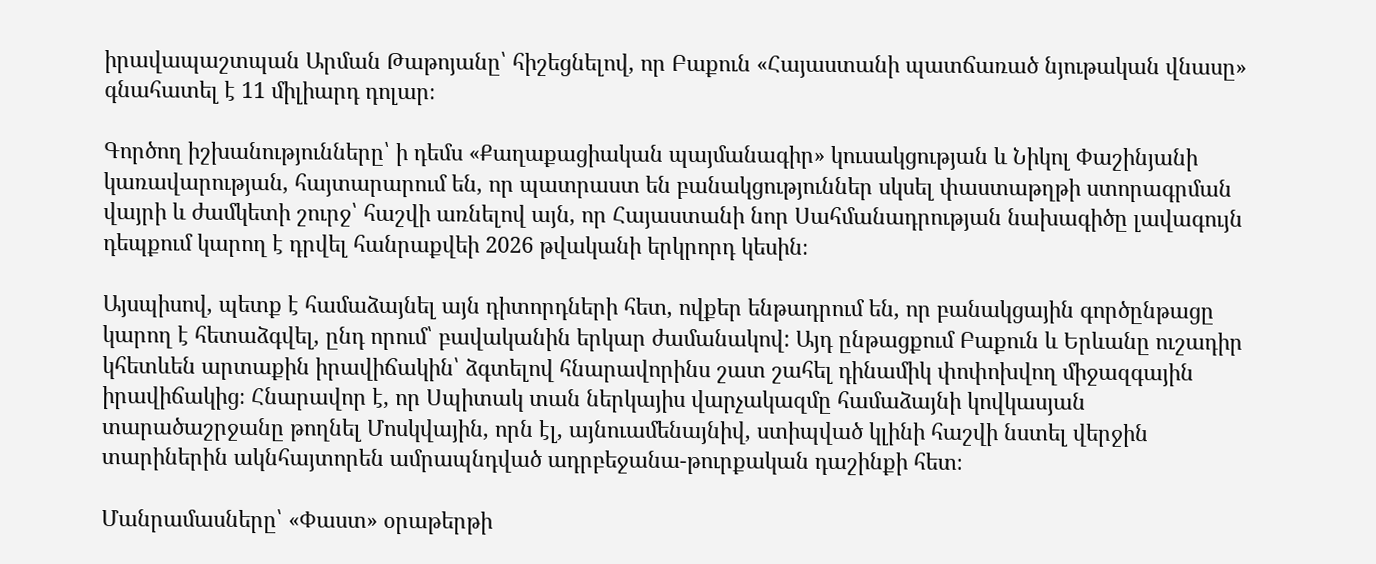իրավապաշտպան Արման Թաթոյանը՝ հիշեցնելով, որ Բաքուն «Հայաստանի պատճառած նյութական վնասը» գնահատել է 11 միլիարդ դոլար։

Գործող իշխանությունները՝ ի դեմս «Քաղաքացիական պայմանագիր» կուսակցության և Նիկոլ Փաշինյանի կառավարության, հայտարարում են, որ պատրաստ են բանակցություններ սկսել փաստաթղթի ստորագրման վայրի և ժամկետի շուրջ՝ հաշվի առնելով այն, որ Հայաստանի նոր Սահմանադրության նախագիծը լավագույն դեպքում կարող է դրվել հանրաքվեի 2026 թվականի երկրորդ կեսին։

Այսպիսով, պետք է համաձայնել այն դիտորդների հետ, ովքեր ենթադրում են, որ բանակցային գործընթացը կարող է հետաձգվել, ընդ որում՝ բավականին երկար ժամանակով: Այդ ընթացքում Բաքուն և Երևանը ուշադիր կհետևեն արտաքին իրավիճակին՝ ձգտելով հնարավորինս շատ շահել դինամիկ փոփոխվող միջազգային իրավիճակից։ Հնարավոր է, որ Սպիտակ տան ներկայիս վարչակազմը համաձայնի կովկասյան տարածաշրջանը թողնել Մոսկվային, որն էլ, այնուամենայնիվ, ստիպված կլինի հաշվի նստել վերջին տարիներին ակնհայտորեն ամրապնդված ադրբեջանա-թուրքական դաշինքի հետ։

Մանրամասները՝ «Փաստ» օրաթերթի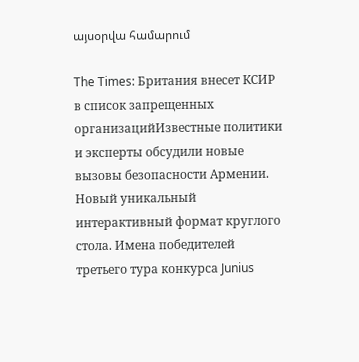այսօրվա համարում

The Times: Британия внесет КСИР в список запрещенных организацийИзвестные политики и эксперты обсудили новые вызовы безопасности Армении. Новый уникальный интерактивный формат круглого стола. Имена победителей третьего тура конкурса Junius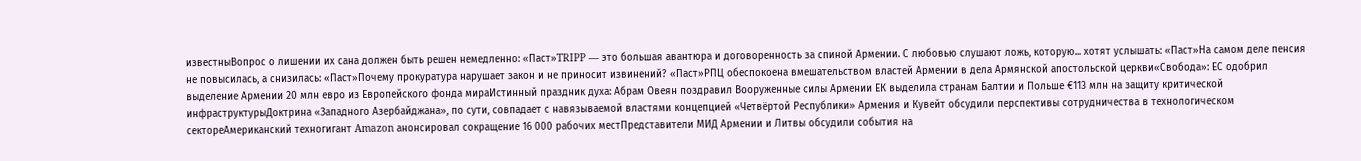известныВопрос о лишении их сана должен быть решен немедленно: «Паст»TRIPP — это большая авантюра и договоренность за спиной Армении. С любовью слушают ложь, которую... хотят услышать: «Паст»На самом деле пенсия не повысилась, а снизилась: «Паст»Почему прокуратура нарушает закон и не приносит извинений? «Паст»РПЦ обеспокоена вмешательством властей Армении в дела Армянской апостольской церкви«Свобода»: ЕС одобрил выделение Армении 20 млн евро из Европейского фонда мираИстинный праздник духа: Абрам Овеян поздравил Вооруженные силы Армении ЕК выделила странам Балтии и Польше €113 млн на защиту критической инфраструктурыДоктрина «Западного Азербайджана», по сути, совпадает с навязываемой властями концепцией «Четвёртой Республики» Армения и Кувейт обсудили перспективы сотрудничества в технологическом сектореАмериканский техногигант Amazon анонсировал сокращение 16 000 рабочих местПредставители МИД Армении и Литвы обсудили события на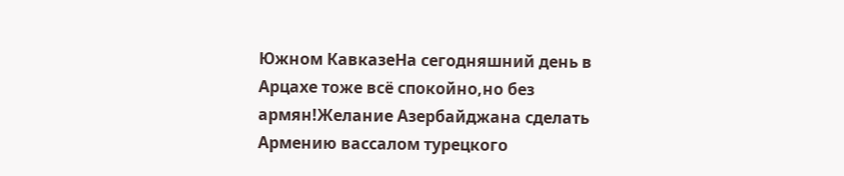Южном КавказеНа сегодняшний день в Арцахе тоже всё спокойно,но без армян!Желание Азербайджана сделать Армению вассалом турецкого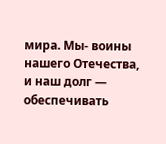мира. Мы- воины нашего Отечества, и наш долг — обеспечивать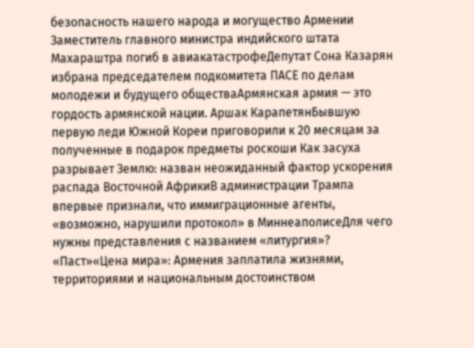безопасность нашего народа и могущество Армении Заместитель главного министра индийского штата Махараштра погиб в авиакатастрофеДепутат Сона Казарян избрана председателем подкомитета ПАСЕ по делам молодежи и будущего обществаАрмянская армия — это гордость армянской нации. Аршак КарапетянБывшую первую леди Южной Кореи приговорили к 20 месяцам за полученные в подарок предметы роскоши Как засуха разрывает Землю: назван неожиданный фактор ускорения распада Восточной АфрикиВ администрации Трампа впервые признали, что иммиграционные агенты, «возможно, нарушили протокол» в МиннеаполисеДля чего нужны представления с названием «литургия»? «Паст»«Цена мира»: Армения заплатила жизнями, территориями и национальным достоинством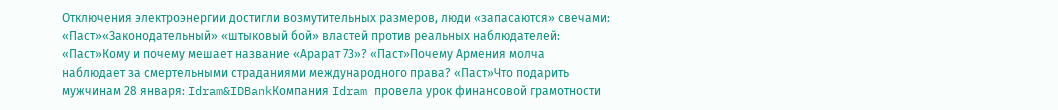Отключения электроэнергии достигли возмутительных размеров, люди «запасаются» свечами: «Паст»«Законодательный» «штыковый бой» властей против реальных наблюдателей: «Паст»Кому и почему мешает название «Арарат 73»? «Паст»Почему Армения молча наблюдает за смертельными страданиями международного права? «Паст»Что подарить мужчинам 28 января: Idram&IDBankКомпания Idram провела урок финансовой грамотности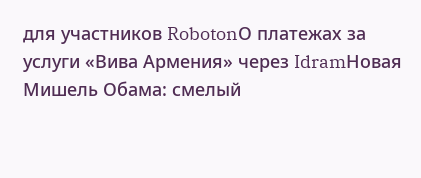для участников RobotonО платежах за услуги «Вива Армения» через IdramНовая Мишель Обама: смелый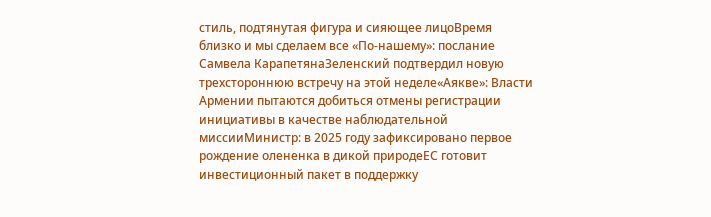стиль, подтянутая фигура и сияющее лицоВремя близко и мы сделаем все «По-нашему»: послание Самвела КарапетянаЗеленский подтвердил новую трехстороннюю встречу на этой неделе«Аякве»: Власти Армении пытаются добиться отмены регистрации инициативы в качестве наблюдательной миссииМинистр: в 2025 году зафиксировано первое рождение олененка в дикой природеЕС готовит инвестиционный пакет в поддержку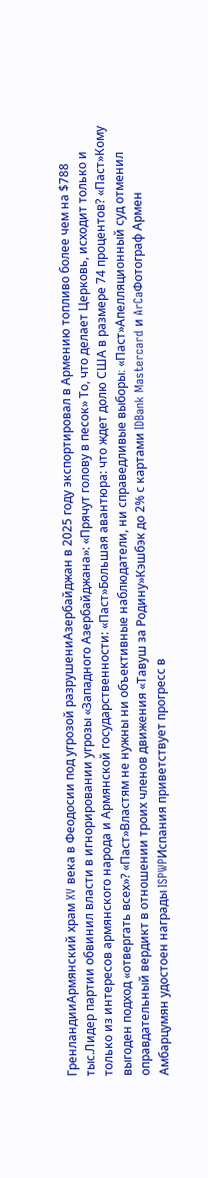ГренландииАрмянский храм XV века в Феодосии под угрозой разрушениАзербайджан в 2025 году экспортировал в Армению топливо более чем на $788 тыс.Лидер партии обвинил власти в игнорировании угрозы «Западного Азербайджана»: «Прячут голову в песок» То, что делает Церковь, исходит только и только из интересов армянского народа и Армянской государственности: «Паст»Большая авантюра: что ждет долю США в размере 74 процентов? «Паст»Кому выгоден подход «отвергать всех»? «Паст»Властям не нужны ни объективные наблюдатели, ни справедливые выборы։ «Паст»Апелляционный суд отменил оправдательный вердикт в отношении троих членов движения «Тавуш за Родину»Кэшбэк до 2% с картами IDBank Mastercard и ArCaФотограф Армен Амбарцумян удостоен награды ISPWPИспания приветствует прогресс в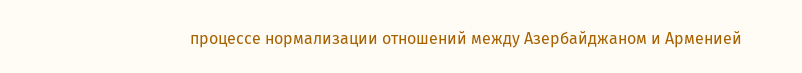процессе нормализации отношений между Азербайджаном и Арменией